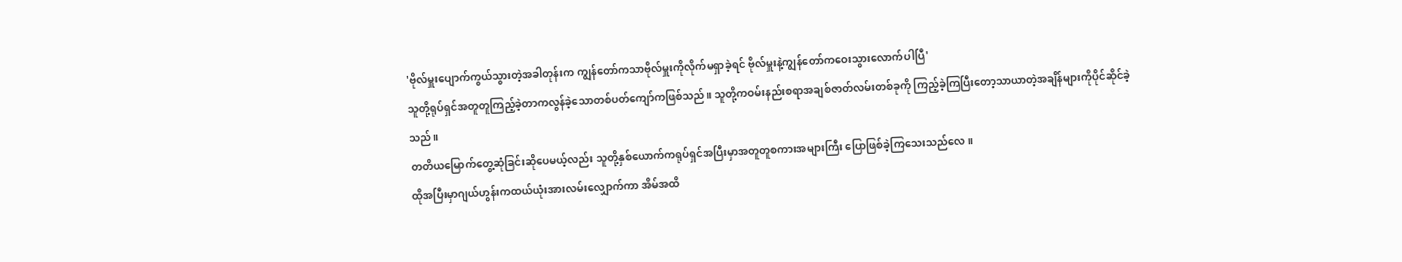'ဗိုလ်မှူးပျောက်ကွယ်သွားတဲ့အခါတုန်းက ကျွန်တော်ကသာဗိုလ်မှူးကိုလိုက်မရှာခဲ့ရင် ဗိုလ်မှူးနဲ့ကျွန်တော်ကဝေးသွားလောက်ပါပြီ'
သူတို့ရုပ်ရှင်အတူတူကြည့်ခဲ့တာကလွန်ခဲ့သောတစ်ပတ်ကျော်ကဖြစ်သည်။ သူတို့ကဝမ်းနည်းစရာအချစ်ဇာတ်လမ်းတစ်ခုကို ကြည့်ခဲ့ကြပြီးတော့သာယာတဲ့အချိန်များကိုပိုင်ဆိုင်ခဲ့သည်။
တတိယမြောက်တွေ့ဆုံခြင်းဆိုပေမယ့်လည်း သူတို့နှစ်ယောက်ကရုပ်ရှင်အပြီးမှာအတူတူစကားအများကြီး ပြောဖြစ်ခဲ့ကြသေးသည်လေ။
ထိုအပြီးမှာဂျယ်ဟွန်းကထယ်ယုံးအားလမ်းလျှောက်ကာ အိမ်အထိ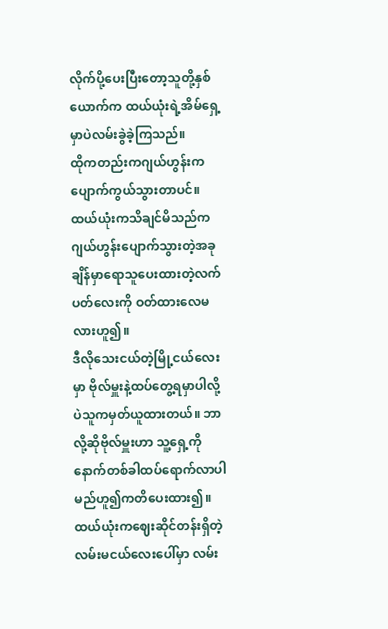လိုက်ပို့ပေးပြီးတော့သူတို့နှစ်ယောက်က ထယ်ယုံးရဲ့အိမ်ရှေ့မှာပဲလမ်းခွဲခဲ့ကြသည်။
ထိုကတည်းကဂျယ်ဟွန်းကပျောက်ကွယ်သွားတာပင်။ ထယ်ယုံးကသိချင်မိသည်က ဂျယ်ဟွန်းပျောက်သွားတဲ့အခုချိန်မှာရောသူပေးထားတဲ့လက်ပတ်လေးကို ဝတ်ထားလေမလားဟူ၍။
ဒီလိုသေးငယ်တဲ့မြို့ငယ်လေးမှာ ဗိုလ်မှူးနဲ့ထပ်တွေ့ရမှာပါလို့ပဲသူကမှတ်ယူထားတယ်။ ဘာလို့ဆိုဗိုလ်မှူးဟာ သူ့ရှေ့ကိုနောက်တစ်ခါထပ်ရောက်လာပါမည်ဟူ၍ကတိပေးထား၍။
ထယ်ယုံးကဈေးဆိုင်တန်းရှိတဲ့လမ်းမငယ်လေးပေါ်မှာ လမ်း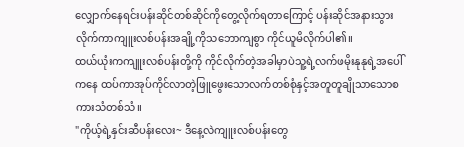လျှောက်နေရင်းပန်းဆိုင်တစ်ဆိုင်ကိုတွေ့လိုက်ရတာကြောင့် ပန်းဆိုင်အနားသွားလိုက်ကာကျူးလစ်ပန်းအချို့ကိုသဘောကျစွာ ကိုင်ယူမိလိုက်ပါ၏။
ထယ်ယုံးကကျူးလစ်ပန်းတို့ကို ကိုင်လိုက်တဲ့အခါမှာပဲသူ့ရဲ့လက်ဖမိုးနုနုရဲ့အပေါ်ကနေ ထပ်ကာအုပ်ကိုင်လာတဲ့ဖြူဖွေးသောလက်တစ်စုံနှင့်အတူတူချိုသာသောစကားသံတစ်သံ။
"ကိုယ့်ရဲ့နှင်းဆီပန်းလေး~ ဒီနေ့လဲကျူးလစ်ပန်းတွေ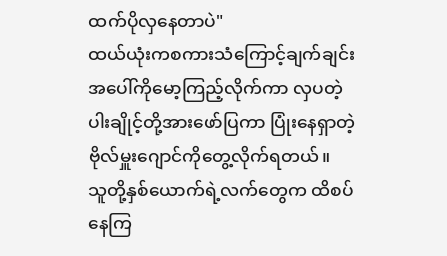ထက်ပိုလှနေတာပဲ"
ထယ်ယုံးကစကားသံကြောင့်ချက်ချင်းအပေါ်ကိုမော့ကြည့်လိုက်ကာ လှပတဲ့ပါးချိုင့်တို့အားဖော်ပြကာ ပြုံးနေရှာတဲ့ဗိုလ်မှူးဂျောင်ကိုတွေ့လိုက်ရတယ်။
သူတို့နှစ်ယောက်ရဲ့လက်တွေက ထိစပ်နေကြ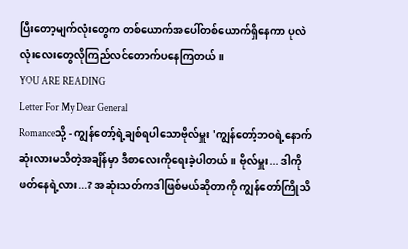ပြီးတော့မျက်လုံးတွေက တစ်ယောက်အပေါ်တစ်ယောက်ရှိနေကာ ပုလဲလုံးလေးတွေလိုကြည်လင်တောက်ပနေကြတယ်။
YOU ARE READING
Letter For My Dear General
Romanceသို့ - ကျွန်တော့်ရဲ့ချစ်ရပါသောဗိုလ်မှူး 'ကျွန်တော့်ဘဝရဲ့နောက်ဆုံးလားမသိတဲ့အချိန်မှာ ဒီစာလေးကိုရေးခဲ့ပါတယ်။ ဗိုလ်မှူး... ဒါကိုဖတ်နေရဲ့လား...? အဆုံးသတ်ကဒါဖြစ်မယ်ဆိုတာကို ကျွန်တော်ကြိုသိ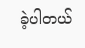ခဲ့ပါတယ်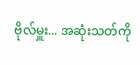ဗိုလ်မှူး... အဆုံးသတ်ကို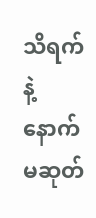သိရက်နဲ့နောက်မဆုတ်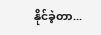နိုင်ခဲ့တာ...